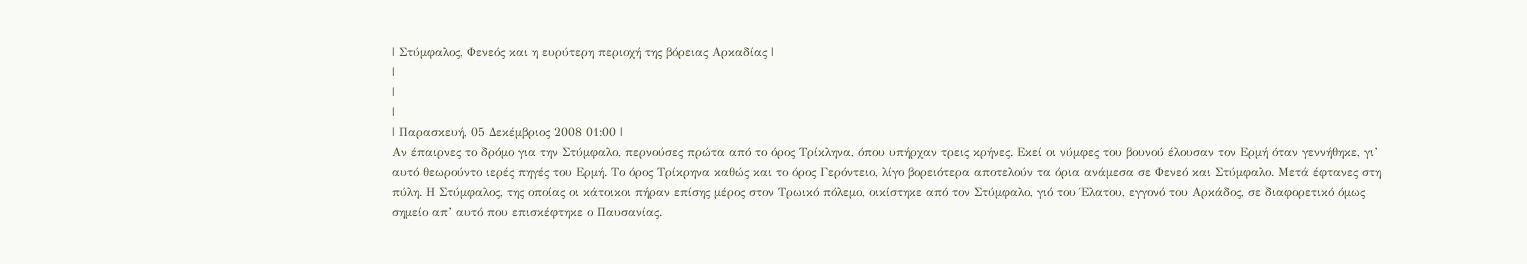| Στύμφαλος, Φενεός και η ευρύτερη περιοχή της βόρειας Αρκαδίας |
|
|
|
| Παρασκευή, 05 Δεκέμβριος 2008 01:00 |
Αν έπαιρνες το δρόμο για την Στύμφαλο, περνούσες πρώτα από το όρος Τρίκληνα, όπου υπήρχαν τρεις κρήνες. Εκεί οι νύμφες του βουνού έλουσαν τον Ερμή όταν γεννήθηκε, γι’ αυτό θεωρούντο ιερές πηγές του Ερμή. Το όρος Τρίκρηνα καθώς και το όρος Γερόντειο, λίγο βορειότερα αποτελούν τα όρια ανάμεσα σε Φενεό και Στύμφαλο. Μετά έφτανες στη πύλη. Η Στύμφαλος, της οποίας οι κάτοικοι πήραν επίσης μέρος στον Τρωικό πόλεμο, οικίστηκε από τον Στύμφαλο, γιό του Έλατου, εγγονό του Αρκάδος, σε διαφορετικό όμως σημείο απ’ αυτό που επισκέφτηκε ο Παυσανίας.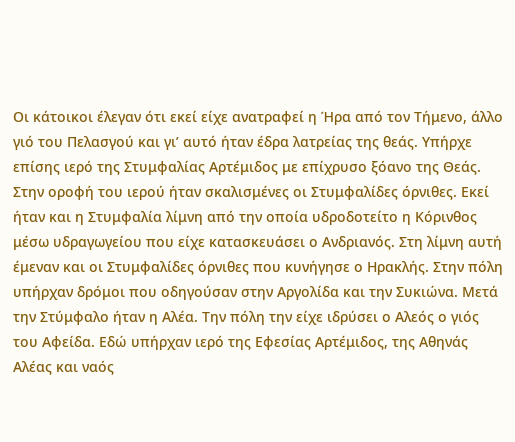Οι κάτοικοι έλεγαν ότι εκεί είχε ανατραφεί η Ήρα από τον Τήμενο, άλλο γιό του Πελασγού και γι’ αυτό ήταν έδρα λατρείας της θεάς. Υπήρχε επίσης ιερό της Στυμφαλίας Αρτέμιδος με επίχρυσο ξόανο της Θεάς. Στην οροφή του ιερού ήταν σκαλισμένες οι Στυμφαλίδες όρνιθες. Εκεί ήταν και η Στυμφαλία λίμνη από την οποία υδροδοτείτο η Κόρινθος μέσω υδραγωγείου που είχε κατασκευάσει ο Ανδριανός. Στη λίμνη αυτή έμεναν και οι Στυμφαλίδες όρνιθες που κυνήγησε ο Ηρακλής. Στην πόλη υπήρχαν δρόμοι που οδηγούσαν στην Αργολίδα και την Συκιώνα. Μετά την Στύμφαλο ήταν η Αλέα. Την πόλη την είχε ιδρύσει ο Αλεός ο γιός του Αφείδα. Εδώ υπήρχαν ιερό της Εφεσίας Αρτέμιδος, της Αθηνάς Αλέας και ναός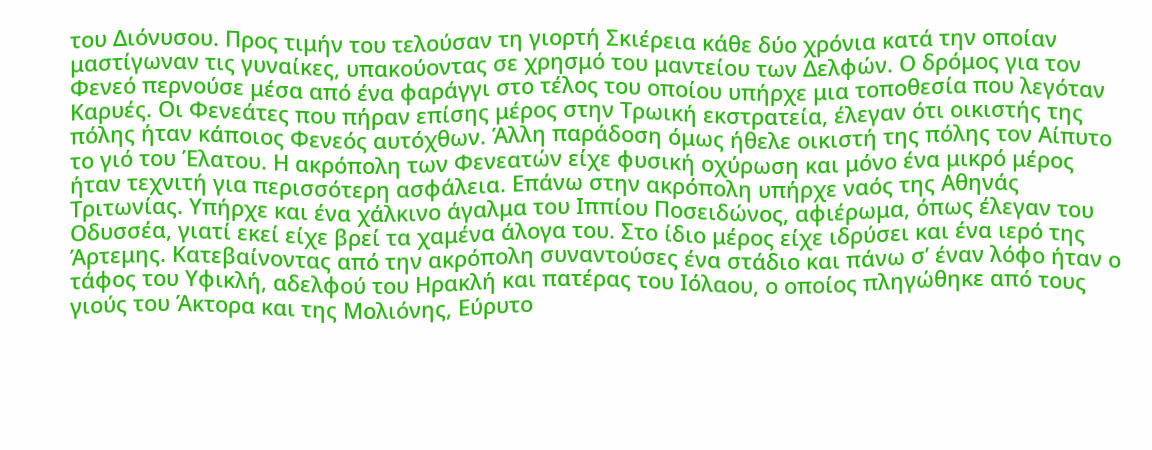του Διόνυσου. Προς τιμήν του τελούσαν τη γιορτή Σκιέρεια κάθε δύο χρόνια κατά την οποίαν μαστίγωναν τις γυναίκες, υπακούοντας σε χρησμό του μαντείου των Δελφών. Ο δρόμος για τον Φενεό περνούσε μέσα από ένα φαράγγι στο τέλος του οποίου υπήρχε μια τοποθεσία που λεγόταν Καρυές. Οι Φενεάτες που πήραν επίσης μέρος στην Τρωική εκστρατεία, έλεγαν ότι οικιστής της πόλης ήταν κάποιος Φενεός αυτόχθων. Άλλη παράδοση όμως ήθελε οικιστή της πόλης τον Αίπυτο το γιό του Έλατου. Η ακρόπολη των Φενεατών είχε φυσική οχύρωση και μόνο ένα μικρό μέρος ήταν τεχνιτή για περισσότερη ασφάλεια. Επάνω στην ακρόπολη υπήρχε ναός της Αθηνάς Τριτωνίας. Υπήρχε και ένα χάλκινο άγαλμα του Ιππίου Ποσειδώνος, αφιέρωμα, όπως έλεγαν του Οδυσσέα, γιατί εκεί είχε βρεί τα χαμένα άλογα του. Στο ίδιο μέρος είχε ιδρύσει και ένα ιερό της Άρτεμης. Κατεβαίνοντας από την ακρόπολη συναντούσες ένα στάδιο και πάνω σ’ έναν λόφο ήταν ο τάφος του Υφικλή, αδελφού του Ηρακλή και πατέρας του Ιόλαου, ο οποίος πληγώθηκε από τους γιούς του Άκτορα και της Μολιόνης, Εύρυτο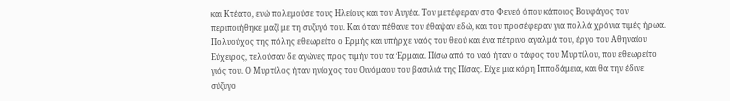και Κτέατο, ενώ πολεμούσε τους Ηλείους και τον Αυγέα. Τον μετέφεραν στο Φενεό όπου κάποιος Βουφάγος τον περιποιήθηκε μαζί με τη συζυγό του. Και όταν πέθανε τον έθαψαν εδώ, και του προσέφεραν για πολλά χρόνια τιμές ήρωα. Πολυούχος της πόλης εθεωρείτο ο Ερμής και υπήρχε ναός του θεού και ένα πέτρινο αγαλμά του, έργο του Αθηναίου Εύχειρος, τελούσαν δε αγώνες προς τιμήν του τα Έρμαια. Πίσω από το ναό ήταν ο τάφος του Μυρτίλου, που εθεωρείτο γιός του. Ο Μυρτίλος ήταν ηνίοχος του Οινόμαου του βασιλιά της Πίσας. Είχε μια κόρη Ιπποδάμεια, και θα την έδινε σύζυγο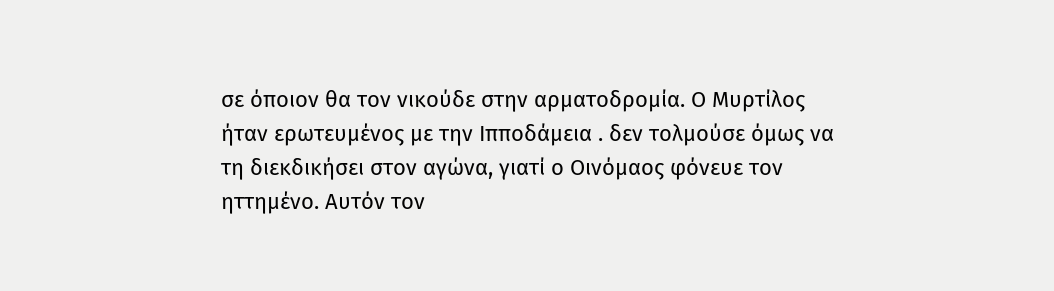σε όποιον θα τον νικούδε στην αρματοδρομία. Ο Μυρτίλος ήταν ερωτευμένος με την Ιπποδάμεια . δεν τολμούσε όμως να τη διεκδικήσει στον αγώνα, γιατί ο Οινόμαος φόνευε τον ηττημένο. Αυτόν τον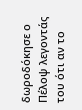δωροδόκησε ο Πέλοψ λεγοντάς του ότι αν το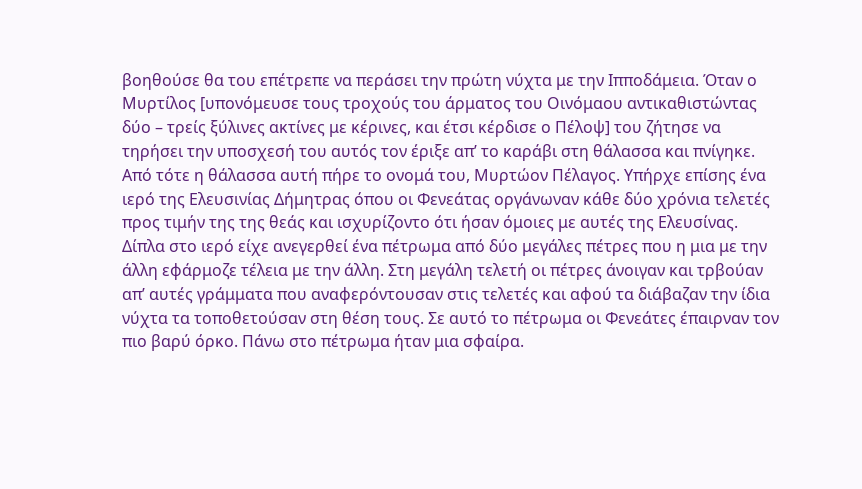βοηθούσε θα του επέτρεπε να περάσει την πρώτη νύχτα με την Ιπποδάμεια. Όταν ο Μυρτίλος [υπονόμευσε τους τροχούς του άρματος του Οινόμαου αντικαθιστώντας δύο – τρείς ξύλινες ακτίνες με κέρινες, και έτσι κέρδισε ο Πέλοψ] του ζήτησε να τηρήσει την υποσχεσή του αυτός τον έριξε απ’ το καράβι στη θάλασσα και πνίγηκε. Από τότε η θάλασσα αυτή πήρε το ονομά του, Μυρτώον Πέλαγος. Υπήρχε επίσης ένα ιερό της Ελευσινίας Δήμητρας όπου οι Φενεάτας οργάνωναν κάθε δύο χρόνια τελετές προς τιμήν της της θεάς και ισχυρίζοντο ότι ήσαν όμοιες με αυτές της Ελευσίνας. Δίπλα στο ιερό είχε ανεγερθεί ένα πέτρωμα από δύο μεγάλες πέτρες που η μια με την άλλη εφάρμοζε τέλεια με την άλλη. Στη μεγάλη τελετή οι πέτρες άνοιγαν και τρβούαν απ’ αυτές γράμματα που αναφερόντουσαν στις τελετές και αφού τα διάβαζαν την ίδια νύχτα τα τοποθετούσαν στη θέση τους. Σε αυτό το πέτρωμα οι Φενεάτες έπαιρναν τον πιο βαρύ όρκο. Πάνω στο πέτρωμα ήταν μια σφαίρα.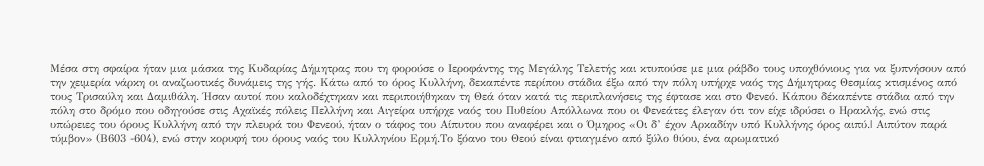Μέσα στη σφαίρα ήταν μια μάσκα της Κυδαρίας Δήμητρας που τη φορούσε ο Ιεροφάντης της Μεγάλης Τελετής και κτυπούσε με μια ράβδο τους υποχθόνιους για να ξυπνήσουν από την χειμερία νάρκη οι αναζωοτικές δυνάμεις της γής. Κάτω από το όρος Κυλλήνη, δεκαπέντε περίπου στάδια έξω από την πόλη υπήρχε ναός της Δήμητρας Θεσμίας κτισμένος από τους Τρισαύλη και Δαμιθάλη. Ήσαν αυτοί που καλοδέχτηκαν και περιποιήθηκαν τη Θεά όταν κατά τις περιπλανήσεις της έφτασε και στο Φενεό. Κάπου δέκαπέντε στάδια από την πόλη στο δρόμο που οδηγούσε στις Αχαϊκές πόλεις Πελλήνη και Αιγείρα υπήρχε ναός του Πυθείου Απόλλωνα που οι Φενεάτες έλεγαν ότι τον είχε ιδρύσει ο Ηρακλής, ενώ στις υπώρειες του όρους Κυλλήνη από την πλευρά του Φενεού, ήταν ο τάφος του Αίπυτου που αναφέρει και ο Όμηρος «Οι δ’ έχον Αρκαδίην υπό Κυλλήνης όρος αιπύ.| Αιπύτον παρά τύμβον» (Β603 -604), ενώ στην κορυφή του όρους ναός του Κυλληνίου Ερμή.Το ξόανο του Θεού είναι φτιαγμένο από ξύλο θύου, ένα αρωματικό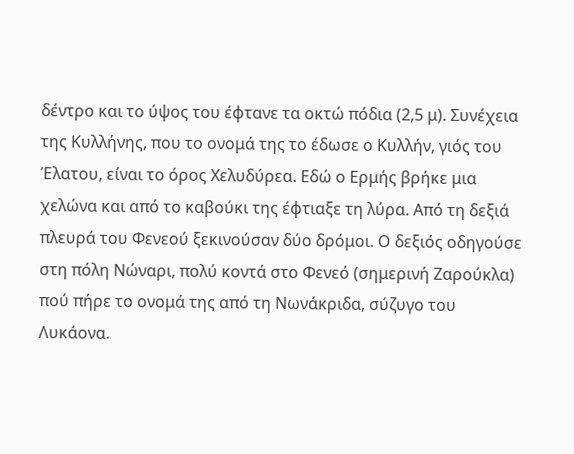δέντρο και το ύψος του έφτανε τα οκτώ πόδια (2,5 μ). Συνέχεια της Κυλλήνης, που το ονομά της το έδωσε ο Κυλλήν, γιός του Έλατου, είναι το όρος Χελυδύρεα. Εδώ ο Ερμής βρήκε μια χελώνα και από το καβούκι της έφτιαξε τη λύρα. Από τη δεξιά πλευρά του Φενεού ξεκινούσαν δύο δρόμοι. Ο δεξιός οδηγούσε στη πόλη Νώναρι, πολύ κοντά στο Φενεό (σημερινή Ζαρούκλα) πού πήρε το ονομά της από τη Νωνάκριδα, σύζυγο του Λυκάονα.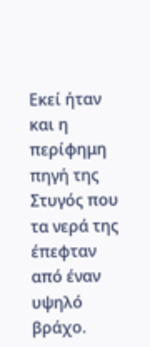Εκεί ήταν και η περίφημη πηγή της Στυγός που τα νερά της έπεφταν από έναν υψηλό βράχο.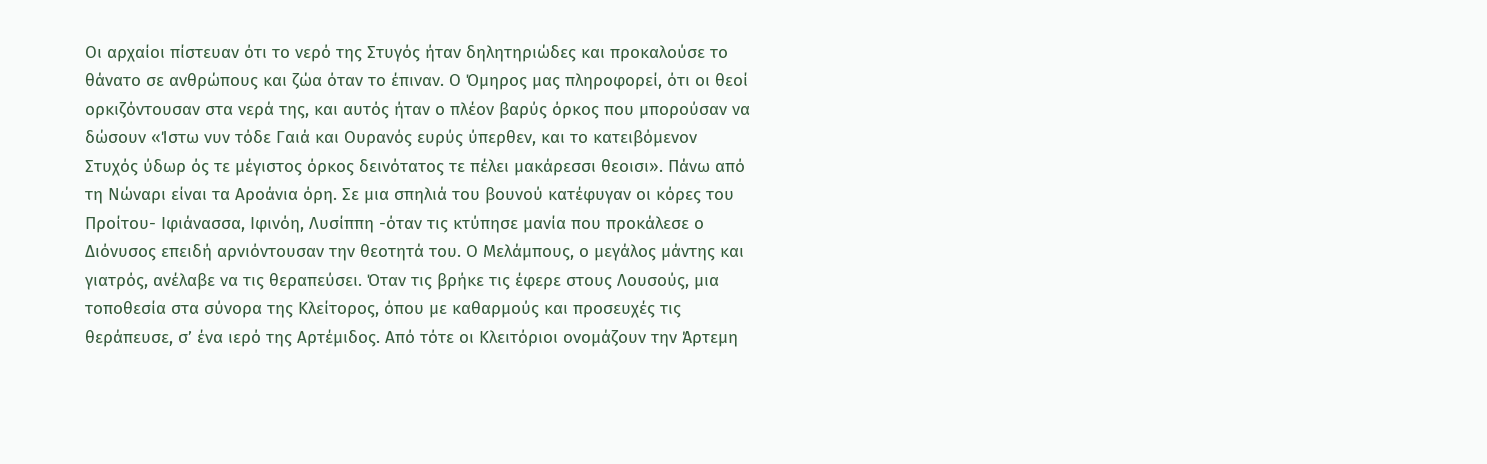Οι αρχαίοι πίστευαν ότι το νερό της Στυγός ήταν δηλητηριώδες και προκαλούσε το θάνατο σε ανθρώπους και ζώα όταν το έπιναν. Ο Όμηρος μας πληροφορεί, ότι οι θεοί ορκιζόντουσαν στα νερά της, και αυτός ήταν ο πλέον βαρύς όρκος που μπορούσαν να δώσουν «Ίστω νυν τόδε Γαιά και Ουρανός ευρύς ύπερθεν, και το κατειβόμενον Στυχός ύδωρ ός τε μέγιστος όρκος δεινότατος τε πέλει μακάρεσσι θεοισι». Πάνω από τη Νώναρι είναι τα Αροάνια όρη. Σε μια σπηλιά του βουνού κατέφυγαν οι κόρες του Προίτου- Ιφιάνασσα, Ιφινόη, Λυσίππη -όταν τις κτύπησε μανία που προκάλεσε ο Διόνυσος επειδή αρνιόντουσαν την θεοτητά του. Ο Μελάμπους, ο μεγάλος μάντης και γιατρός, ανέλαβε να τις θεραπεύσει. Όταν τις βρήκε τις έφερε στους Λουσούς, μια τοποθεσία στα σύνορα της Κλείτορος, όπου με καθαρμούς και προσευχές τις θεράπευσε, σ’ ένα ιερό της Αρτέμιδος. Από τότε οι Κλειτόριοι ονομάζουν την Άρτεμη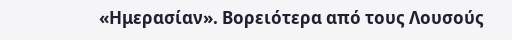«Ημερασίαν». Βορειότερα από τους Λουσούς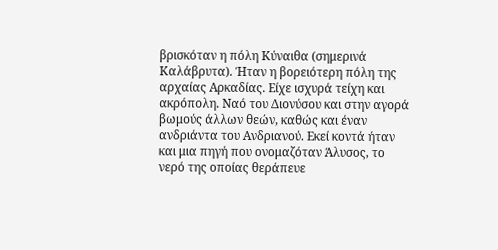βρισκόταν η πόλη Κύναιθα (σημερινά Καλάβρυτα). Ήταν η βορειότερη πόλη της αρχαίας Αρκαδίας. Είχε ισχυρά τείχη και ακρόπολη. Ναό του Διονύσου και στην αγορά βωμούς άλλων θεών, καθώς και έναν ανδριάντα του Ανδριανού. Εκεί κοντά ήταν και μια πηγή που ονομαζόταν Άλυσος, το νερό της οποίας θεράπευε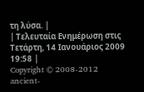τη λύσα. |
| Τελευταία Ενημέρωση στις Τετάρτη, 14 Ιανουάριος 2009 19:58 |
Copyright © 2008-2012 ancient-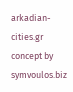arkadian-cities.gr
concept by symvoulos.biz